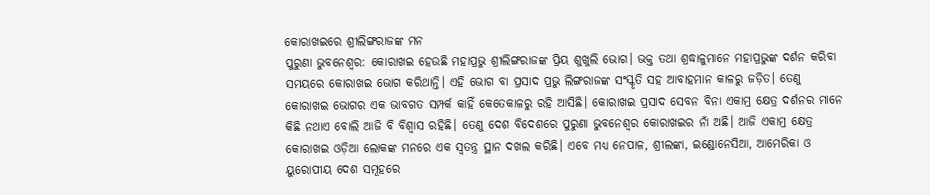କୋରାଖଇରେ ଶ୍ରୀଲିଙ୍ଗରାଜଙ୍କ ମନ
ପୁରୁଣା ଭୁବନେଶ୍ବର: କୋରାଖଇ ହେଉଛି ମହାପ୍ରଭୁ ଶ୍ରୀଲିଙ୍ଗରାଜଙ୍କ ପ୍ରିୟ ଶୁଖୁଲି ଭୋଗ। ଭକ୍ତ ତଥା ଶ୍ରଦ୍ଧାଳୁମାନେ ମହାପ୍ରଭୁଙ୍କ ଦର୍ଶନ କରିବା ସମୟରେ କୋରାଖଇ ଭୋଗ କରିଥାନ୍ତି। ଏହି ଭୋଗ ବା ପ୍ରସାଦ ପ୍ରଭୁ ଲିଙ୍ଗରାଜଙ୍କ ସଂସ୍କୃତି ସହ ଆବାହମାନ କାଳରୁ ଜଡ଼ିତ। ତେଣୁ କୋରାଖଇ ଭୋଗର ଏକ ଭାବଗତ ସମ୍ପର୍କ କାହିଁ କେତେକାଳରୁ ରହି ଆସିଛି। କୋରାଖଇ ପ୍ରସାଦ ସେବନ ବିନା ଏକାମ୍ର କ୍ଷେତ୍ର ଦର୍ଶନର ମାନେ କିଛି ନଥାଏ ବୋଲି ଆଜି ବି ବିଶ୍ବାସ ରହିଛି। ତେଣୁ ଦେଶ ବିଦେଶରେ ପୁରୁଣା ଭୁବନେଶ୍ବର କୋରାଖଇର ନାଁ ଅଛି। ଆଜି ଏକାମ୍ର କ୍ଷେତ୍ର କୋରାଖଇ ଓଡ଼ିଆ ଲୋକଙ୍କ ମନରେ ଏକ ସ୍ବତନ୍ତ୍ର ସ୍ଥାନ ଦଖଲ କରିଛି। ଏବେ ମଧ୍ୟ ନେପାଳ, ଶ୍ରୀଲଙ୍କା, ଇଣ୍ଡୋନେସିଆ, ଆମେରିକା ଓ ୟୁରୋପୀୟ ଦେଶ ସମୂହରେ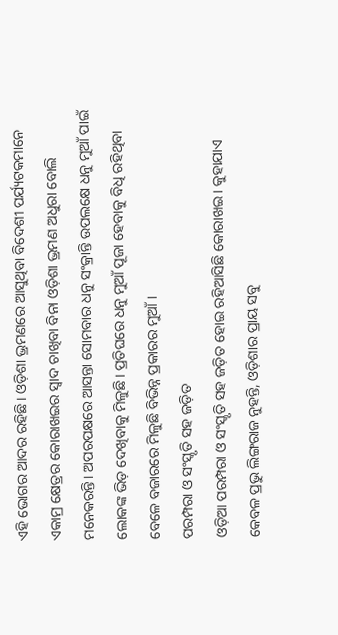ଏହି ଭୋଗର ଆଦର ରହିଛି। ଓଡ଼ିଶା ଭ୍ରମଣରେ ଆସୁଥିବା ବିଦେଶୀ ପର୍ଯ୍ୟଟକମାନେ ଏକାମ୍ର କ୍ଷେତ୍ରର କୋରାଖଇର ସ୍ବାଦ ଚାଖିବା ବିନା ଓଡ଼ିଶା ଭ୍ରମଣ ଅଧୁରା ବୋଲି ମନେକରନ୍ତି। ଅପରପକ୍ଷରେ ଆସନ୍ତା ସୋମବାର ଧନୁ ସଂକ୍ରାନ୍ତି ଉପଲକ୍ଷେ ଧନୁ ମୁଆଁ ପାଇଁ ଲୋକଙ୍କ ଭିଡ଼ ଦେଖିବାକୁ ମିଳୁଛି। ପ୍ରତିଘରେ ଧନୁ ମୁଆଁ ପୂଜା ହେବାକୁ ବିଧି ରହିଥିବା ବେଳେ ବଜାରରେ ମିଳୁଛି ବିଭିନ୍ନ ପ୍ରକାରର ମୁଆଁ।
ପରମ୍ପରା ଓ ସଂସ୍କୃତି ସହ ଜଡ଼ିତ
ଓଡ଼ିଆ ପରମ୍ପରା ଓ ସଂସ୍କୃତି ସହ ଜଡ଼ିତ ହୋଇ ରହିଆସିଛି କୋରାଖଇ। କୁହାଯାଏ କେବଳ ପ୍ରଭୁ ଲିଙ୍ଗରାଜ ନୁହନ୍ତି, ଓଡ଼ିଶାର ପ୍ରାୟ ସବୁ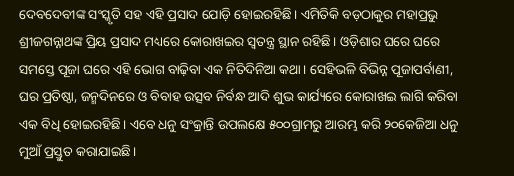ଦେବଦେବୀଙ୍କ ସଂସ୍କୃତି ସହ ଏହି ପ୍ରସାଦ ଯୋଡ଼ି ହୋଇରହିଛି। ଏମିତିକି ବଡ଼ଠାକୁର ମହାପ୍ରଭୁ ଶ୍ରୀଜଗନ୍ନାଥଙ୍କ ପ୍ରିୟ ପ୍ରସାଦ ମଧ୍ୟରେ କୋରାଖଇର ସ୍ବତନ୍ତ୍ର ସ୍ଥାନ ରହିଛି। ଓଡ଼ିଶାର ଘରେ ଘରେ ସମସ୍ତେ ପୂଜା ଘରେ ଏହି ଭୋଗ ବାଢ଼ିବା ଏକ ନିତିଦିନିଆ କଥା। ସେହିଭଳି ବିଭିନ୍ନ ପୂଜାପର୍ବାଣୀ, ଘର ପ୍ରତିଷ୍ଠା, ଜନ୍ମଦିନରେ ଓ ବିବାହ ଉତ୍ସବ ନିର୍ବନ୍ଧ ଆଦି ଶୁଭ କାର୍ଯ୍ୟରେ କୋରାଖଇ ଲାଗି କରିବା ଏକ ବିଧି ହୋଇରହିଛି। ଏବେ ଧନୁ ସଂକ୍ରାନ୍ତି ଉପଲକ୍ଷେ ୫୦୦ଗ୍ରାମରୁ ଆରମ୍ଭ କରି ୨୦କେଜିଆ ଧନୁ ମୁଆଁ ପ୍ରସ୍ତୁତ କରାଯାଇଛି।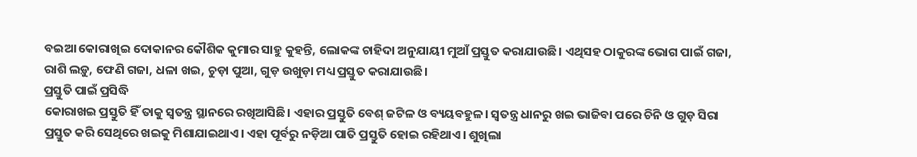ବଇଆ କୋରାଖିଇ ଦୋକାନର କୌଶିକ କୁମାର ସାହୁ କୁହନ୍ତି, ଲୋକଙ୍କ ଚାହିଦା ଅନୁଯାୟୀ ମୁଆଁ ପ୍ରସ୍ତୁତ କରାଯାଉଛି। ଏଥିସହ ଠାକୁରଙ୍କ ଭୋଗ ପାଇଁ ଗଜା, ରାଶି ଲଡ଼ୁ, ଫେଣି ଗଜା, ଧଳା ଖଇ, ଚୁଡ଼ା ପୁଆ, ଗୁଡ଼ ଉଖୁଡ଼ା ମଧ୍ୟ ପ୍ରସ୍ତୁତ କରାଯାଉଛି।
ପ୍ରସ୍ତୁତି ପାଇଁ ପ୍ରସିଦ୍ଧି
କୋରାଖଇ ପ୍ରସ୍ତୁତି ହିଁ ତାକୁ ସ୍ବତନ୍ତ୍ର ସ୍ଥାନରେ ରଖିଆସିଛି। ଏହାର ପ୍ରସ୍ତୁତି ବେଶ୍ ଜଟିଳ ଓ ବ୍ୟୟବହୁଳ। ସ୍ବତନ୍ତ୍ର ଧାନରୁ ଖଇ ଭାଜିବା ପରେ ଚିନି ଓ ଗୁଡ଼ ସିରା ପ୍ରସ୍ତୁତ କରି ସେଥିରେ ଖଇକୁ ମିଶାଯାଇଥାଏ। ଏହା ପୂର୍ବରୁ ନଡ଼ିଆ ପାତି ପ୍ରସ୍ତୁତି ହୋଇ ରହିଥାଏ। ଶୁଖିଲା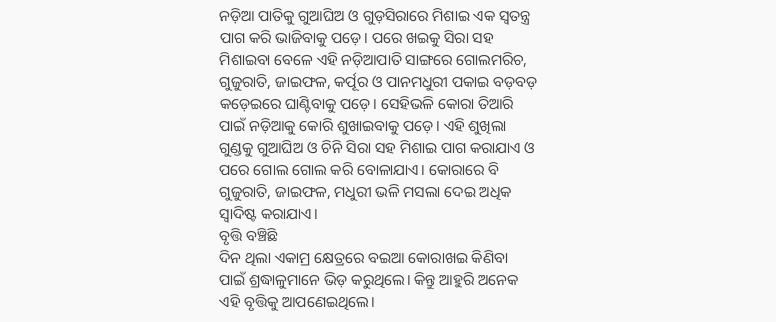ନଡ଼ିଆ ପାତିକୁ ଗୁଆଘିଅ ଓ ଗୁଡ଼ସିରାରେ ମିଶାଇ ଏକ ସ୍ବତନ୍ତ୍ର ପାଗ କରି ଭାଜିବାକୁ ପଡ଼େ। ପରେ ଖଇକୁ ସିରା ସହ ମିଶାଇବା ବେଳେ ଏହି ନଡ଼ିଆପାତି ସାଙ୍ଗରେ ଗୋଲମରିଚ, ଗୁଜୁରାତି, ଜାଇଫଳ, କର୍ପୂର ଓ ପାନମଧୁରୀ ପକାଇ ବଡ଼ବଡ଼ କଡ଼େଇରେ ଘାଣ୍ଟିବାକୁ ପଡ଼େ। ସେହିଭଳି କୋରା ତିଆରି ପାଇଁ ନଡ଼ିଆକୁ କୋରି ଶୁଖାଇବାକୁ ପଡ଼େ। ଏହି ଶୁଖିଲା ଗୁଣ୍ଡକୁ ଗୁଆଘିଅ ଓ ଚିନି ସିରା ସହ ମିଶାଇ ପାଗ କରାଯାଏ ଓ ପରେ ଗୋଲ ଗୋଲ କରି ବୋଳାଯାଏ। କୋରାରେ ବି ଗୁଜୁରାତି, ଜାଇଫଳ, ମଧୁରୀ ଭଳି ମସଲା ଦେଇ ଅଧିକ ସ୍ବାଦିଷ୍ଟ କରାଯାଏ।
ବୃତ୍ତି ବଞ୍ଚିଛି
ଦିନ ଥିଲା ଏକାମ୍ର କ୍ଷେତ୍ରରେ ବଇଆ କୋରାଖଇ କିଣିବା ପାଇଁ ଶ୍ରଦ୍ଧାଳୁମାନେ ଭିଡ଼ କରୁଥିଲେ। କିନ୍ତୁ ଆହୁରି ଅନେକ ଏହି ବୃତ୍ତିକୁ ଆପଣେଇଥିଲେ।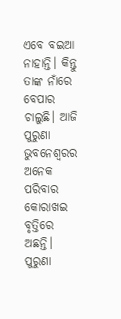ଏବେ ବଇଆ ନାହାନ୍ତି। କିନ୍ତୁ ତାଙ୍କ ନାଁରେ ବେପାର ଚାଲୁଛି। ଆଜି ପୁରୁଣା ଭୁବନେଶ୍ବରର ଅନେକ ପରିବାର କୋରାଖଇ ବୃତ୍ତିରେ ଅଛନ୍ତି। ପୁରୁଣା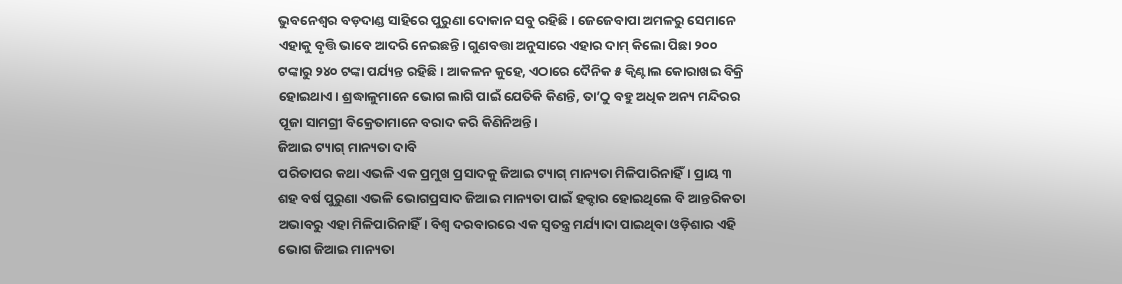ଭୁବନେଶ୍ବର ବଡ଼ଦାଣ୍ଡ ସାହିରେ ପୁରୁଣା ଦୋକାନ ସବୁ ରହିଛି। ଜେଜେବାପା ଅମଳରୁ ସେମାନେ ଏହାକୁ ବୃତ୍ତି ଭାବେ ଆଦରି ନେଇଛନ୍ତି। ଗୁଣବତ୍ତା ଅନୁସାରେ ଏହାର ଦାମ୍ କିଲୋ ପିଛା ୨୦୦ ଟଙ୍କାରୁ ୨୪୦ ଟଙ୍କା ପର୍ଯ୍ୟନ୍ତ ରହିଛି। ଆକଳନ କୁହେ, ଏଠାରେ ଦୈନିକ ୫ କ୍ବିଣ୍ଟାଲ କୋରାଖଇ ବିକ୍ରି ହୋଇଥାଏ। ଶ୍ରଦ୍ଧାଳୁମାନେ ଭୋଗ ଲାଗି ପାଇଁ ଯେତିକି କିଣନ୍ତି, ତା’ଠୁ ବହୁ ଅଧିକ ଅନ୍ୟ ମନ୍ଦିରର ପୂଜା ସାମଗ୍ରୀ ବିକ୍ରେତାମାନେ ବରାଦ କରି କିଣିନିଅନ୍ତି।
ଜିଆଇ ଟ୍ୟାଗ୍ ମାନ୍ୟତା ଦାବି
ପରିତାପର କଥା ଏଭଳି ଏକ ପ୍ରମୁଖ ପ୍ରସାଦକୁ ଜିଆଇ ଟ୍ୟାଗ୍ ମାନ୍ୟତା ମିଳିପାରିନାହିଁ। ପ୍ରାୟ ୩ ଶହ ବର୍ଷ ପୁରୁଣା ଏଭଳି ଭୋଗପ୍ରସାଦ ଜିଆଇ ମାନ୍ୟତା ପାଇଁ ହକ୍ଦାର ହୋଇଥିଲେ ବି ଆନ୍ତରିକତା ଅଭାବରୁ ଏହା ମିଳିପାରିନାହିଁ। ବିଶ୍ବ ଦରବାରରେ ଏକ ସ୍ବତନ୍ତ୍ର ମର୍ଯ୍ୟାଦା ପାଇଥିବା ଓଡ଼ିଶାର ଏହି ଭୋଗ ଜିଆଇ ମାନ୍ୟତା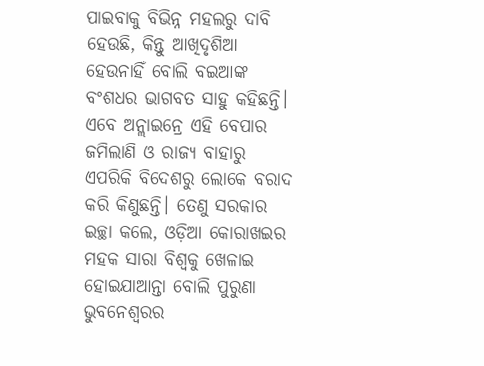ପାଇବାକୁ ବିଭିନ୍ନ ମହଲରୁ ଦାବି ହେଉଛି, କିନ୍ତୁ ଆଖିଦୃଶିଆ ହେଉନାହିଁ ବୋଲି ବଇଆଙ୍କ ବଂଶଧର ଭାଗବତ ସାହୁ କହିଛନ୍ତି। ଏବେ ଅନ୍ଲାଇନ୍ରେ ଏହି ବେପାର ଜମିଲାଣି ଓ ରାଜ୍ୟ ବାହାରୁ ଏପରିକି ବିଦେଶରୁ ଲୋକେ ବରାଦ କରି କିଣୁଛନ୍ତି। ତେଣୁ ସରକାର ଇଚ୍ଛା କଲେ, ଓଡ଼ିଆ କୋରାଖଇର ମହକ ସାରା ବିଶ୍ବକୁ ଖେଳାଇ ହୋଇଯାଆନ୍ତା ବୋଲି ପୁରୁଣା ଭୁବନେଶ୍ବରର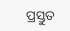ପ୍ରସ୍ତୁତ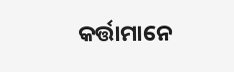କର୍ତ୍ତାମାନେ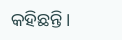କହିଛନ୍ତି।